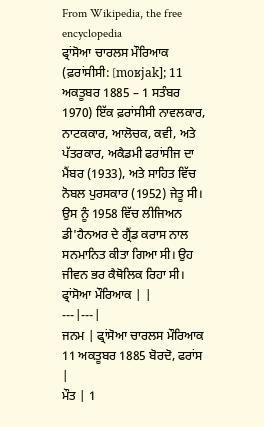From Wikipedia, the free encyclopedia
ਫ੍ਰਾਂਸੋਆ ਚਾਰਲਸ ਮੌਰਿਆਕ (ਫ਼ਰਾਂਸੀਸੀ: [moʁjak]; 11 ਅਕਤੂਬਰ 1885 – 1 ਸਤੰਬਰ 1970) ਇੱਕ ਫ਼ਰਾਂਸੀਸੀ ਨਾਵਲਕਾਰ, ਨਾਟਕਕਾਰ, ਆਲੋਚਕ, ਕਵੀ, ਅਤੇ ਪੱਤਰਕਾਰ, ਅਕੈਡਮੀ ਫਰਾਂਸੀਜ ਦਾ ਮੈਂਬਰ (1933), ਅਤੇ ਸਾਹਿਤ ਵਿੱਚ ਨੋਬਲ ਪੁਰਸਕਾਰ (1952) ਜੇਤੂ ਸੀ। ਉਸ ਨੂੰ 1958 ਵਿੱਚ ਲੀਜਿਅਨ ਡੀ'ਹੈਨਅਰ ਦੇ ਗ੍ਰੈਂਡ ਕਰਾਸ ਨਾਲ ਸਨਮਾਨਿਤ ਕੀਤਾ ਗਿਆ ਸੀ। ਉਹ ਜੀਵਨ ਭਰ ਕੈਥੋਲਿਕ ਰਿਹਾ ਸੀ।
ਫ੍ਰਾਂਸੋਆ ਮੌਰਿਆਕ | |
---|---|
ਜਨਮ | ਫ੍ਰਾਂਸੋਆ ਚਾਰਲਸ ਮੌਰਿਆਕ 11 ਅਕਤੂਬਰ 1885 ਬੋਰਦੋ, ਫਰਾਂਸ |
ਮੌਤ | 1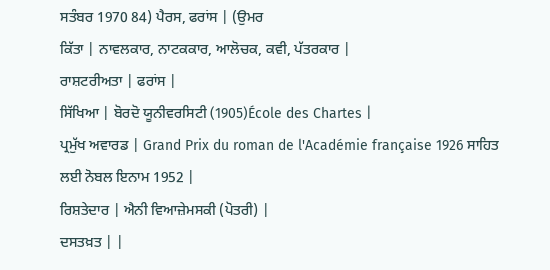ਸਤੰਬਰ 1970 84) ਪੈਰਸ, ਫਰਾਂਸ | (ਉਮਰ
ਕਿੱਤਾ | ਨਾਵਲਕਾਰ, ਨਾਟਕਕਾਰ, ਆਲੋਚਕ, ਕਵੀ, ਪੱਤਰਕਾਰ |
ਰਾਸ਼ਟਰੀਅਤਾ | ਫਰਾਂਸ |
ਸਿੱਖਿਆ | ਬੋਰਦੋ ਯੂਨੀਵਰਸਿਟੀ (1905)École des Chartes |
ਪ੍ਰਮੁੱਖ ਅਵਾਰਡ | Grand Prix du roman de l'Académie française 1926 ਸਾਹਿਤ ਲਈ ਨੋਬਲ ਇਨਾਮ 1952 |
ਰਿਸ਼ਤੇਦਾਰ | ਐਨੀ ਵਿਆਜ਼ੇਮਸਕੀ (ਪੋਤਰੀ) |
ਦਸਤਖ਼ਤ | |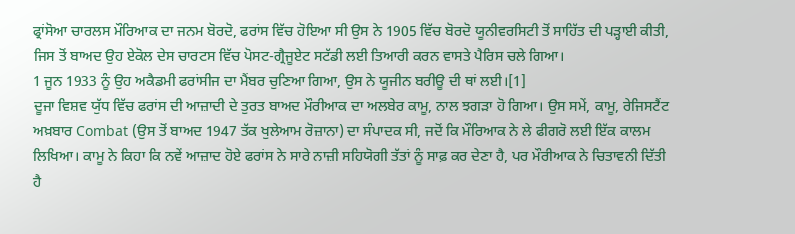ਫ੍ਰਾਂਸੋਆ ਚਾਰਲਸ ਮੌਰਿਆਕ ਦਾ ਜਨਮ ਬੋਰਦੋ, ਫਰਾਂਸ ਵਿੱਚ ਹੋਇਆ ਸੀ ਉਸ ਨੇ 1905 ਵਿੱਚ ਬੋਰਦੋ ਯੂਨੀਵਰਸਿਟੀ ਤੋਂ ਸਾਹਿੱਤ ਦੀ ਪੜ੍ਹਾਈ ਕੀਤੀ, ਜਿਸ ਤੋਂ ਬਾਅਦ ਉਹ ਏਕੋਲ ਦੇਸ ਚਾਰਟਸ ਵਿੱਚ ਪੋਸਟ-ਗ੍ਰੈਜੂਏਟ ਸਟੱਡੀ ਲਈ ਤਿਆਰੀ ਕਰਨ ਵਾਸਤੇ ਪੈਰਿਸ ਚਲੇ ਗਿਆ।
1 ਜੂਨ 1933 ਨੂੰ ਉਹ ਅਕੈਡਮੀ ਫਰਾਂਸੀਜ ਦਾ ਮੈਂਬਰ ਚੁਣਿਆ ਗਿਆ, ਉਸ ਨੇ ਯੂਜੀਨ ਬਰੀਊ ਦੀ ਥਾਂ ਲਈ।[1]
ਦੂਜਾ ਵਿਸ਼ਵ ਯੁੱਧ ਵਿੱਚ ਫਰਾਂਸ ਦੀ ਆਜ਼ਾਦੀ ਦੇ ਤੁਰਤ ਬਾਅਦ ਮੌਰੀਆਕ ਦਾ ਅਲਬੇਰ ਕਾਮੂ, ਨਾਲ ਝਗੜਾ ਹੋ ਗਿਆ। ਉਸ ਸਮੇਂ, ਕਾਮੂ, ਰੇਜਿਸਟੈਂਟ ਅਖ਼ਬਾਰ Combat (ਉਸ ਤੋਂ ਬਾਅਦ 1947 ਤੱਕ ਖੁਲੇਆਮ ਰੋਜ਼ਾਨਾ) ਦਾ ਸੰਪਾਦਕ ਸੀ, ਜਦੋਂ ਕਿ ਮੌਰਿਆਕ ਨੇ ਲੇ ਫੀਗਰੋ ਲਈ ਇੱਕ ਕਾਲਮ ਲਿਖਿਆ। ਕਾਮੂ ਨੇ ਕਿਹਾ ਕਿ ਨਵੇਂ ਆਜ਼ਾਦ ਹੋਏ ਫਰਾਂਸ ਨੇ ਸਾਰੇ ਨਾਜ਼ੀ ਸਹਿਯੋਗੀ ਤੱਤਾਂ ਨੂੰ ਸਾਫ਼ ਕਰ ਦੇਣਾ ਹੈ, ਪਰ ਮੌਰੀਆਕ ਨੇ ਚਿਤਾਵਨੀ ਦਿੱਤੀ ਹੈ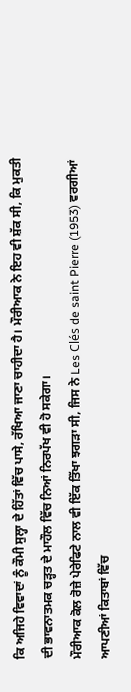ਕਿ ਅਜਿਹੇ ਵਿਵਾਦਾਂ ਨੂੰ ਕੌਮੀ ਸੁਲ੍ਹਾ ਦੇ ਹਿੱਤਾਂ ਵਿੱਚ ਪਾਸੇ, ਰੱਖਿਆ ਜਾਣਾ ਚਾਹੀਦਾ ਹੈ। ਮੌਰੀਆਕ ਨੇ ਇਹ ਵੀ ਸ਼ੱਕ ਸੀ, ਕਿ ਮੁਕਤੀ ਦੀ ਭਾਵਨਾਤਮਕ ਚੜ੍ਹਤ ਦੇ ਮਾਹੌਲ ਵਿੱਚ ਨਿਆਂ ਨਿਰਪੱਖ ਵੀ ਹੋ ਸਕੇਗਾ।
ਮੌਰੀਆਕ ਕੋਲ ਰੋਜ਼ੇ ਪੇਰੇਫਿਟੇ ਨਾਲ ਵੀ ਇੱਕ ਤਿੱਖਾ ਝਗੜਾ ਸੀ, ਜਿਸ ਨੇ Les Clés de saint Pierre (1953) ਵਰਗੀਆਂ ਆਪਣੀਆਂ ਕਿਤਾਬਾਂ ਵਿੱਚ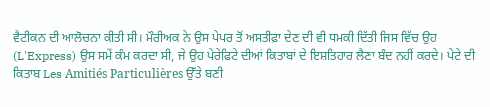ਵੈਟੀਕਨ ਦੀ ਆਲੋਚਨਾ ਕੀਤੀ ਸੀ। ਮੌਰੀਅਕ ਨੇ ਉਸ ਪੇਪਰ ਤੋਂ ਅਸਤੀਫ਼ਾ ਦੇਣ ਦੀ ਵੀ ਧਮਕੀ ਦਿੱਤੀ ਜਿਸ ਵਿੱਚ ਉਹ (L'Express) ਉਸ ਸਮੇਂ ਕੰਮ ਕਰਦਾ ਸੀ, ਜੇ ਉਹ ਪੇਰੇਫਿਟੇ ਦੀਆਂ ਕਿਤਾਬਾਂ ਦੇ ਇਸ਼ਤਿਹਾਰ ਲੈਣਾ ਬੰਦ ਨਹੀਂ ਕਰਦੇ। ਪੇਟੇ ਦੀ ਕਿਤਾਬ Les Amitiés Particulières ਉੱਤੇ ਬਣੀ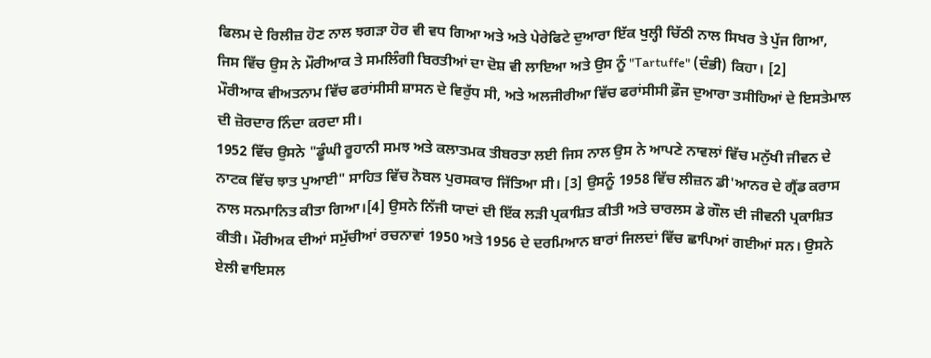ਫਿਲਮ ਦੇ ਰਿਲੀਜ਼ ਹੋਣ ਨਾਲ ਝਗੜਾ ਹੋਰ ਵੀ ਵਧ ਗਿਆ ਅਤੇ ਅਤੇ ਪੇਰੇਫਿਟੇ ਦੁਆਰਾ ਇੱਕ ਖੁਲ੍ਹੀ ਚਿੱਠੀ ਨਾਲ ਸਿਖਰ ਤੇ ਪੁੱਜ ਗਿਆ, ਜਿਸ ਵਿੱਚ ਉਸ ਨੇ ਮੌਰੀਆਕ ਤੇ ਸਮਲਿੰਗੀ ਬਿਰਤੀਆਂ ਦਾ ਦੋਸ਼ ਵੀ ਲਾਇਆ ਅਤੇ ਉਸ ਨੂੰ "Tartuffe" (ਦੰਭੀ) ਕਿਹਾ। [2]
ਮੌਰੀਆਕ ਵੀਅਤਨਾਮ ਵਿੱਚ ਫਰਾਂਸੀਸੀ ਸ਼ਾਸਨ ਦੇ ਵਿਰੁੱਧ ਸੀ, ਅਤੇ ਅਲਜੀਰੀਆ ਵਿੱਚ ਫਰਾਂਸੀਸੀ ਫ਼ੌਜ ਦੁਆਰਾ ਤਸੀਹਿਆਂ ਦੇ ਇਸਤੇਮਾਲ ਦੀ ਜ਼ੋਰਦਾਰ ਨਿੰਦਾ ਕਰਦਾ ਸੀ।
1952 ਵਿੱਚ ਉਸਨੇ "ਡੂੰਘੀ ਰੂਹਾਨੀ ਸਮਝ ਅਤੇ ਕਲਾਤਮਕ ਤੀਬਰਤਾ ਲਈ ਜਿਸ ਨਾਲ ਉਸ ਨੇ ਆਪਣੇ ਨਾਵਲਾਂ ਵਿੱਚ ਮਨੁੱਖੀ ਜੀਵਨ ਦੇ ਨਾਟਕ ਵਿੱਚ ਝਾਤ ਪੁਆਈ" ਸਾਹਿਤ ਵਿੱਚ ਨੋਬਲ ਪੁਰਸਕਾਰ ਜਿੱਤਿਆ ਸੀ। [3] ਉਸਨੂੰ 1958 ਵਿੱਚ ਲੀਜ਼ਨ ਡੀ'ਆਨਰ ਦੇ ਗ੍ਰੈਂਡ ਕਰਾਸ ਨਾਲ ਸਨਮਾਨਿਤ ਕੀਤਾ ਗਿਆ।[4] ਉਸਨੇ ਨਿੱਜੀ ਯਾਦਾਂ ਦੀ ਇੱਕ ਲੜੀ ਪ੍ਰਕਾਸ਼ਿਤ ਕੀਤੀ ਅਤੇ ਚਾਰਲਸ ਡੇ ਗੌਲ ਦੀ ਜੀਵਨੀ ਪ੍ਰਕਾਸ਼ਿਤ ਕੀਤੀ। ਮੌਰੀਅਕ ਦੀਆਂ ਸਮੁੱਚੀਆਂ ਰਚਨਾਵਾਂ 1950 ਅਤੇ 1956 ਦੇ ਦਰਮਿਆਨ ਬਾਰਾਂ ਜਿਲਦਾਂ ਵਿੱਚ ਛਾਪਿਆਂ ਗਈਆਂ ਸਨ। ਉਸਨੇ ਏਲੀ ਵਾਇਸਲ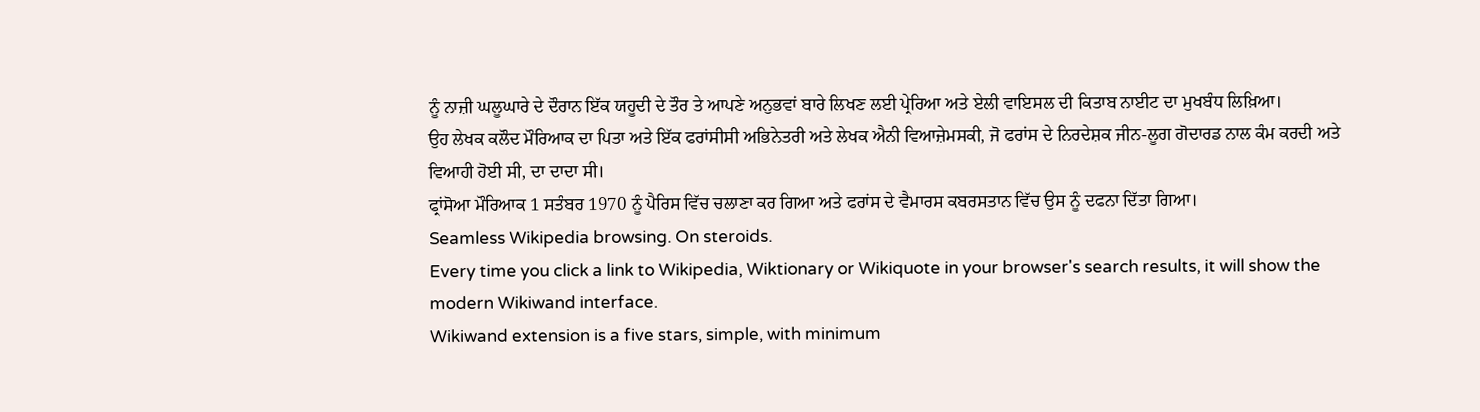ਨੂੰ ਨਾਜ਼ੀ ਘਲੂਘਾਰੇ ਦੇ ਦੌਰਾਨ ਇੱਕ ਯਹੂਦੀ ਦੇ ਤੌਰ ਤੇ ਆਪਣੇ ਅਨੁਭਵਾਂ ਬਾਰੇ ਲਿਖਣ ਲਈ ਪ੍ਰੇਰਿਆ ਅਤੇ ਏਲੀ ਵਾਇਸਲ ਦੀ ਕਿਤਾਬ ਨਾਈਟ ਦਾ ਮੁਖਬੰਧ ਲਿਖ਼ਿਆ।
ਉਹ ਲੇਖਕ ਕਲੌਦ ਮੌਰਿਆਕ ਦਾ ਪਿਤਾ ਅਤੇ ਇੱਕ ਫਰਾਂਸੀਸੀ ਅਭਿਨੇਤਰੀ ਅਤੇ ਲੇਖਕ ਐਨੀ ਵਿਆਜ਼ੇਮਸਕੀ, ਜੋ ਫਰਾਂਸ ਦੇ ਨਿਰਦੇਸ਼ਕ ਜੀਨ-ਲੂਗ ਗੋਦਾਰਡ ਨਾਲ ਕੰਮ ਕਰਦੀ ਅਤੇ ਵਿਆਹੀ ਹੋਈ ਸੀ, ਦਾ ਦਾਦਾ ਸੀ।
ਫ੍ਰਾਂਸੋਆ ਮੌਰਿਆਕ 1 ਸਤੰਬਰ 1970 ਨੂੰ ਪੈਰਿਸ ਵਿੱਚ ਚਲਾਣਾ ਕਰ ਗਿਆ ਅਤੇ ਫਰਾਂਸ ਦੇ ਵੈਮਾਰਸ ਕਬਰਸਤਾਨ ਵਿੱਚ ਉਸ ਨੂੰ ਦਫਨਾ ਦਿੱਤਾ ਗਿਆ।
Seamless Wikipedia browsing. On steroids.
Every time you click a link to Wikipedia, Wiktionary or Wikiquote in your browser's search results, it will show the modern Wikiwand interface.
Wikiwand extension is a five stars, simple, with minimum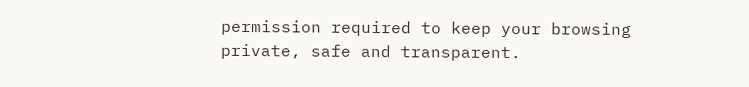permission required to keep your browsing private, safe and transparent.